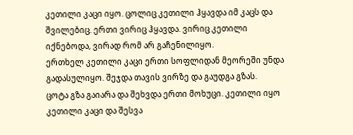კეთილი კაცი იყო. ცოლიც კეთილი ჰყავდა იმ კაცს და შვილებიც. ერთი ვირიც ჰყავდა. ვირიც კეთილი იქნებოდა, ვირად რომ არ გაჩენილიყო.
ერთხელ კეთილი კაცი ერთი სოფლიდან მეორეში უნდა გადასულიყო. შეჯდა თავის ვირზე და გაუდგა გზას.
ცოტა გზა გაიარა და შეხვდა ერთი მოხუცი. კეთილი იყო კეთილი კაცი და შესვა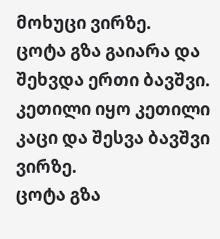მოხუცი ვირზე.
ცოტა გზა გაიარა და შეხვდა ერთი ბავშვი. კეთილი იყო კეთილი კაცი და შესვა ბავშვი ვირზე.
ცოტა გზა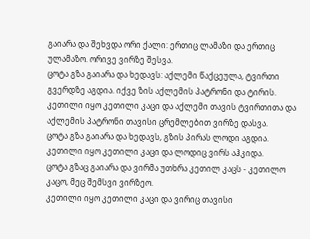გაიარა და შეხვდა ორი ქალი: ერთიც ლამაზი და ერთიც ულამაზო. ორივე ვირზე შესვა.
ცოტა გზა გაიარა და ხედავს: აქლემი წაქცეულა, ტვირთი გვერდზე აგდია. იქვე ზის აქლემის პატრონი და ტირის. კეთილი იყო კეთილი კაცი და აქლემი თავის ტვირთითა და აქლემის პატრონი თავისი ცრემლებით ვირზე დასვა.
ცოტა გზა გაიარა და ხედავს, გზის პირას ლოდი აგდია. კეთილი იყო კეთილი კაცი და ლოდიც ვირს აჰკიდა.
ცოტა გზაც გაიარა და ვირმა უთხრა კეთილ კაცს - კეთილო კაცო, მეც შემსვი ვირზეო.
კეთილი იყო კეთილი კაცი და ვირიც თავისი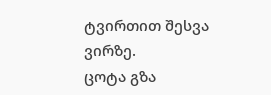ტვირთით შესვა ვირზე.
ცოტა გზა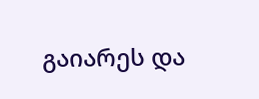გაიარეს და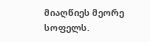მიაღწიეს მეორე სოფელს.